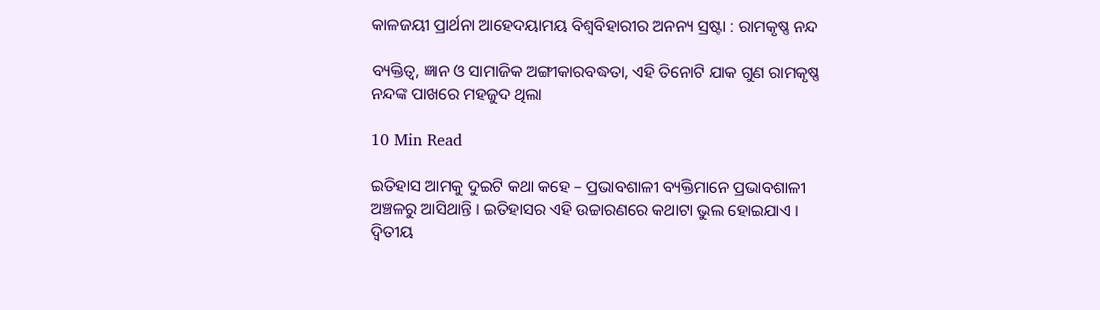କାଳଜୟୀ ପ୍ରାର୍ଥନା ଆହେଦୟାମୟ ବିଶ୍ୱବିହାରୀର ଅନନ୍ୟ ସ୍ରଷ୍ଟା : ରାମକୃଷ୍ଣ ନନ୍ଦ

ବ୍ୟକ୍ତିତ୍ୱ, ଜ୍ଞାନ ଓ ସାମାଜିକ ଅଙ୍ଗୀକାରବଦ୍ଧତା, ଏହି ତିନୋଟି ଯାକ ଗୁଣ ରାମକୃଷ୍ଣ ନନ୍ଦଙ୍କ ପାଖରେ ମହଜୁଦ ଥିଲା

10 Min Read

ଇତିହାସ ଆମକୁ ଦୁଇଟି କଥା କହେ – ପ୍ରଭାବଶାଳୀ ବ୍ୟକ୍ତିମାନେ ପ୍ରଭାବଶାଳୀ ଅଞ୍ଚଳରୁ ଆସିଥାନ୍ତି । ଇତିହାସର ଏହି ଉଚ୍ଚାରଣରେ କଥାଟା ଭୁଲ ହୋଇଯାଏ । ଦ୍ୱିତୀୟ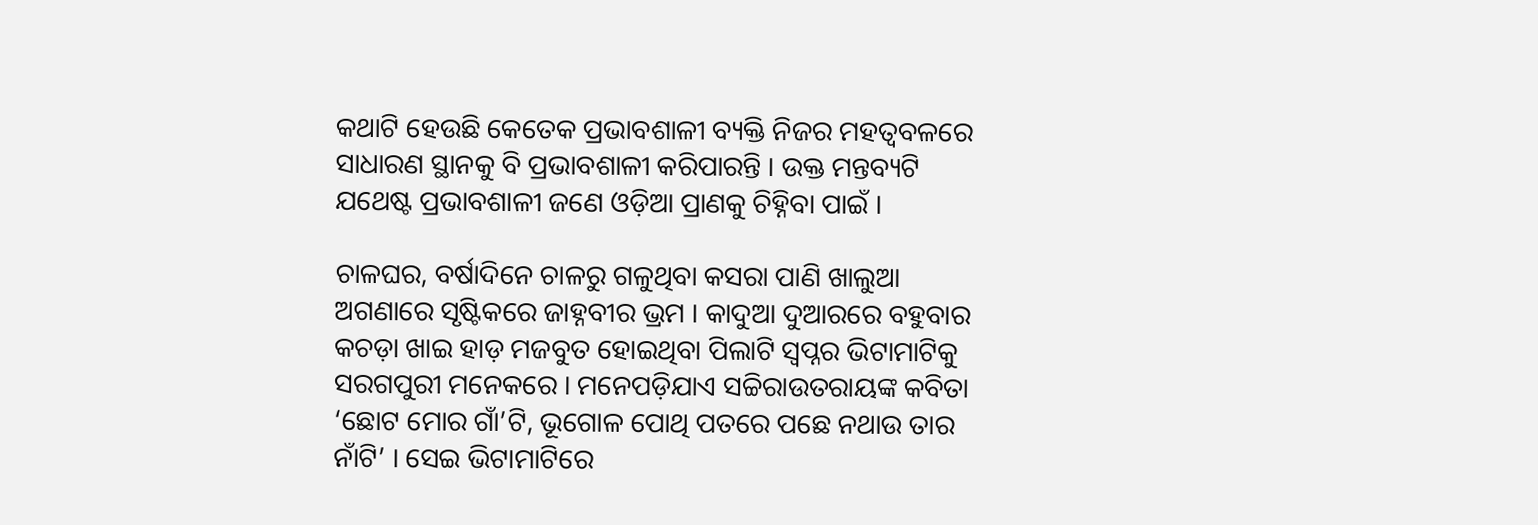କଥାଟି ହେଉଛି କେତେକ ପ୍ରଭାବଶାଳୀ ବ୍ୟକ୍ତି ନିଜର ମହତ୍ୱବଳରେ ସାଧାରଣ ସ୍ଥାନକୁ ବି ପ୍ରଭାବଶାଳୀ କରିପାରନ୍ତି । ଉକ୍ତ ମନ୍ତବ୍ୟଟି ଯଥେଷ୍ଟ ପ୍ରଭାବଶାଳୀ ଜଣେ ଓଡ଼ିଆ ପ୍ରାଣକୁ ଚିହ୍ନିବା ପାଇଁ ।

ଚାଳଘର, ବର୍ଷାଦିନେ ଚାଳରୁ ଗଳୁଥିବା କସରା ପାଣି ଖାଲୁଆ ଅଗଣାରେ ସୃଷ୍ଟିକରେ ଜାହ୍ନବୀର ଭ୍ରମ । କାଦୁଆ ଦୁଆରରେ ବହୁବାର କଚଡ଼ା ଖାଇ ହାଡ଼ ମଜବୁତ ହୋଇଥିବା ପିଲାଟି ସ୍ୱପ୍ନର ଭିଟାମାଟିକୁ ସରଗପୁରୀ ମନେକରେ । ମନେପଡ଼ିଯାଏ ସଚ୍ଚିରାଉତରାୟଙ୍କ କବିତା ‘ଛୋଟ ମୋର ଗାଁ’ଟି, ଭୂଗୋଳ ପୋଥି ପତରେ ପଛେ ନଥାଉ ତାର ନାଁଟି’ । ସେଇ ଭିଟାମାଟିରେ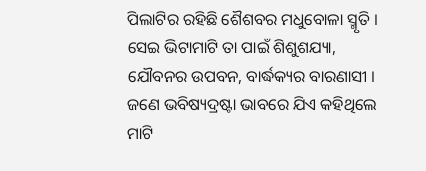ପିଲାଟିର ରହିଛି ଶୈଶବର ମଧୁବୋଳା ସ୍ମୃତି । ସେଇ ଭିଟାମାଟି ତା ପାଇଁ ଶିଶୁଶଯ୍ୟା, ଯୌବନର ଉପବନ, ବାର୍ଦ୍ଧକ୍ୟର ବାରଣାସୀ । ଜଣେ ଭବିଷ୍ୟଦ୍ରଷ୍ଟା ଭାବରେ ଯିଏ କହିଥିଲେ ମାଟି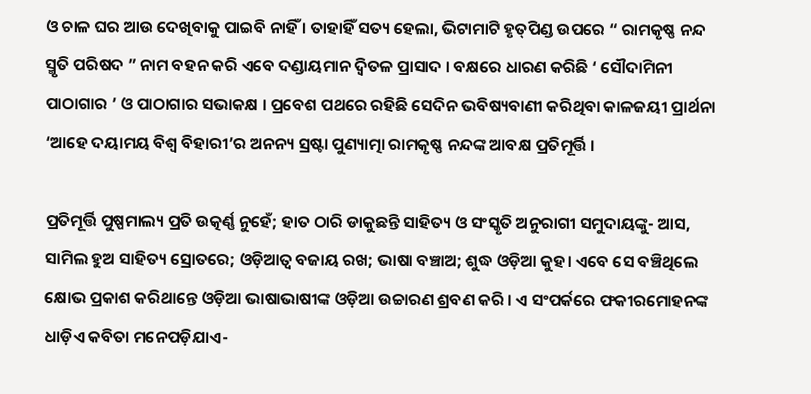ଓ ଚାଳ ଘର ଆଉ ଦେଖିବାକୁ ପାଇବି ନାହିଁ । ତାହାହିଁ ସତ୍ୟ ହେଲା, ଭିଟାମାଟି ହୃତ୍‌ପିଣ୍ଡ ଉପରେ “ ରାମକୃଷ୍ଣ ନନ୍ଦ ସ୍ମୃତି ପରିଷଦ ” ନାମ ବହନ କରି ଏବେ ଦଣ୍ଡାୟମାନ ଦ୍ୱିତଳ ପ୍ରାସାଦ । ବକ୍ଷରେ ଧାରଣ କରିଛି ‘ ସୌଦାମିନୀ ପାଠାଗାର ’ ଓ ପାଠାଗାର ସଭାକକ୍ଷ । ପ୍ରବେଶ ପଥରେ ରହିଛି ସେଦିନ ଭବିଷ୍ୟବାଣୀ କରିଥିବା କାଳଜୟୀ ପ୍ରାର୍ଥନା ‘ଆହେ ଦୟାମୟ ବିଶ୍ୱ ବିହାରୀ’ର ଅନନ୍ୟ ସ୍ରଷ୍ଟା ପୁଣ୍ୟାତ୍ମା ରାମକୃଷ୍ଣ ନନ୍ଦଙ୍କ ଆବକ୍ଷ ପ୍ରତିମୂର୍ତ୍ତି ।

ପ୍ରତିମୂର୍ତ୍ତି ପୁଷ୍ପମାଲ୍ୟ ପ୍ରତି ଉତ୍କର୍ଣ୍ଣ ନୁହେଁ; ହାତ ଠାରି ଡାକୁଛନ୍ତି ସାହିତ୍ୟ ଓ ସଂସ୍କୃତି ଅନୁରାଗୀ ସମୁଦାୟଙ୍କୁ- ଆସ, ସାମିଲ ହୁଅ ସାହିତ୍ୟ ସ୍ରୋତରେ; ଓଡ଼ିଆତ୍ୱ ବଜାୟ ରଖ; ଭାଷା ବଞ୍ଚାଅ; ଶୁଦ୍ଧ ଓଡ଼ିଆ କୁହ। ଏବେ ସେ ବଞ୍ଚିଥିଲେ କ୍ଷୋଭ ପ୍ରକାଶ କରିଥାନ୍ତେ ଓଡ଼ିଆ ଭାଷାଭାଷୀଙ୍କ ଓଡ଼ିଆ ଉଚ୍ଚାରଣ ଶ୍ରବଣ କରି । ଏ ସଂପର୍କରେ ଫକୀରମୋହନଙ୍କ ଧାଡ଼ିଏ କବିତା ମନେପଡ଼ିଯାଏ-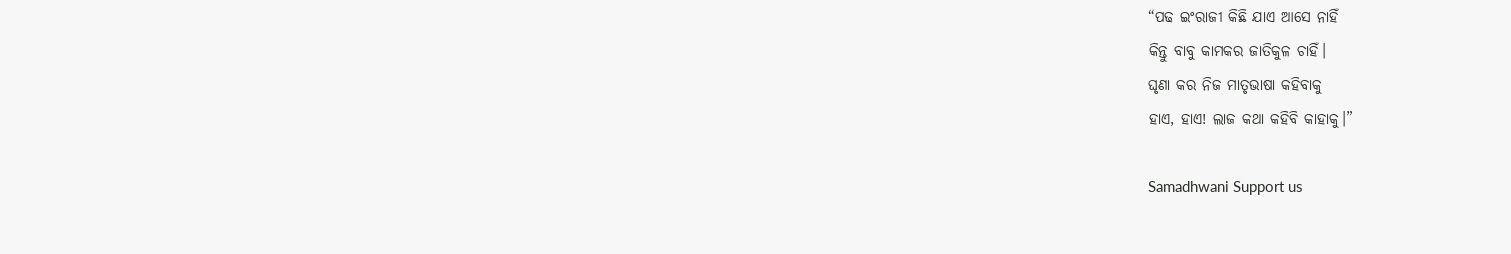“ପଢ ଇଂରାଜୀ କିଛି ଯାଏ ଆସେ ନାହିଁ
କିନ୍ତୁ ବାବୁ କାମକର ଜାତିକୁଳ ଚାହିଁ।
ଘୃଣା କର ନିଜ ମାତୃଭାଷା କହିବାକୁ
ହାଏ, ହାଏ! ଲାଜ କଥା କହିବି କାହାକୁ।”

Samadhwani Support us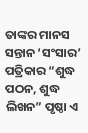ତାଙ୍କର ମାନସ ସନ୍ତାନ ‘ସଂସାର’ ପତ୍ରିକାର “ଶୁଦ୍ଧ ପଠନ, ଶୁଦ୍ଧ ଲିଖନ” ପୃଷ୍ଠା ଏ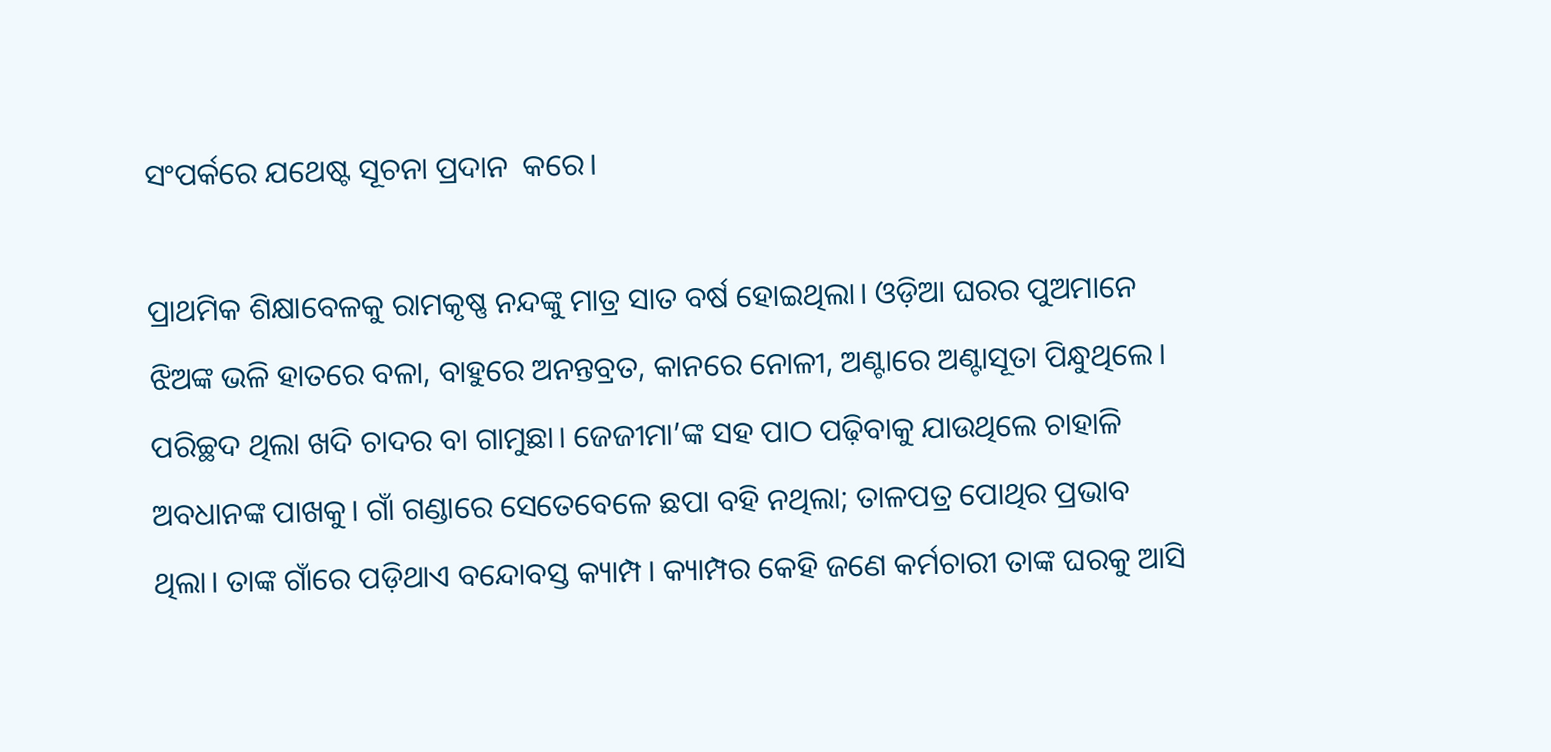ସଂପର୍କରେ ଯଥେଷ୍ଟ ସୂଚନା ପ୍ରଦାନ  କରେ।

ପ୍ରାଥମିକ ଶିକ୍ଷାବେଳକୁ ରାମକୃଷ୍ଣ ନନ୍ଦଙ୍କୁ ମାତ୍ର ସାତ ବର୍ଷ ହୋଇଥିଲା। ଓଡ଼ିଆ ଘରର ପୁଅମାନେ ଝିଅଙ୍କ ଭଳି ହାତରେ ବଳା, ବାହୁରେ ଅନନ୍ତବ୍ରତ, କାନରେ ନୋଳୀ, ଅଣ୍ଟାରେ ଅଣ୍ଟାସୂତା ପିନ୍ଧୁଥିଲେ। ପରିଚ୍ଛଦ ଥିଲା ଖଦି ଚାଦର ବା ଗାମୁଛା। ଜେଜୀମା’ଙ୍କ ସହ ପାଠ ପଢ଼ିବାକୁ ଯାଉଥିଲେ ଚାହାଳି ଅବଧାନଙ୍କ ପାଖକୁ। ଗାଁ ଗଣ୍ଡାରେ ସେତେବେଳେ ଛପା ବହି ନଥିଲା; ତାଳପତ୍ର ପୋଥିର ପ୍ରଭାବ ଥିଲା। ତାଙ୍କ ଗାଁରେ ପଡ଼ିଥାଏ ବନ୍ଦୋବସ୍ତ କ୍ୟାମ୍ପ। କ୍ୟାମ୍ପର କେହି ଜଣେ କର୍ମଚାରୀ ତାଙ୍କ ଘରକୁ ଆସି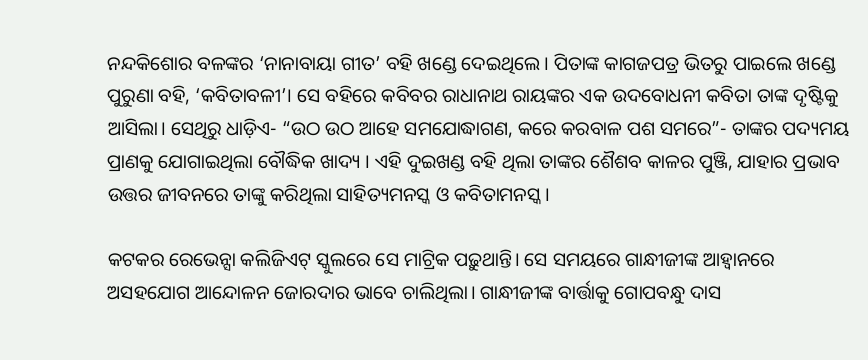ନନ୍ଦକିଶୋର ବଳଙ୍କର ‘ନାନାବାୟା ଗୀତ’ ବହି ଖଣ୍ଡେ ଦେଇଥିଲେ। ପିତାଙ୍କ କାଗଜପତ୍ର ଭିତରୁ ପାଇଲେ ଖଣ୍ଡେ ପୁରୁଣା ବହି, ‘କବିତାବଳୀ’। ସେ ବହିରେ କବିବର ରାଧାନାଥ ରାୟଙ୍କର ଏକ ଉଦବୋଧନୀ କବିତା ତାଙ୍କ ଦୃଷ୍ଟିକୁ ଆସିଲା। ସେଥିରୁ ଧାଡ଼ିଏ- “ଉଠ ଉଠ ଆହେ ସମଯୋଦ୍ଧାଗଣ, କରେ କରବାଳ ପଶ ସମରେ”- ତାଙ୍କର ପଦ୍ୟମୟ ପ୍ରାଣକୁ ଯୋଗାଇଥିଲା ବୌଦ୍ଧିକ ଖାଦ୍ୟ । ଏହି ଦୁଇଖଣ୍ଡ ବହି ଥିଲା ତାଙ୍କର ଶୈଶବ କାଳର ପୁଞ୍ଜି, ଯାହାର ପ୍ରଭାବ ଉତ୍ତର ଜୀବନରେ ତାଙ୍କୁ କରିଥିଲା ସାହିତ୍ୟମନସ୍କ ଓ କବିତାମନସ୍କ।

କଟକର ରେଭେନ୍ସା କଲିଜିଏଟ୍ ସ୍କୁଲରେ ସେ ମାଟ୍ରିକ ପଢ଼ୁଥାନ୍ତି। ସେ ସମୟରେ ଗାନ୍ଧୀଜୀଙ୍କ ଆହ୍ୱାନରେ ଅସହଯୋଗ ଆନ୍ଦୋଳନ ଜୋରଦାର ଭାବେ ଚାଲିଥିଲା। ଗାନ୍ଧୀଜୀଙ୍କ ବାର୍ତ୍ତାକୁ ଗୋପବନ୍ଧୁ ଦାସ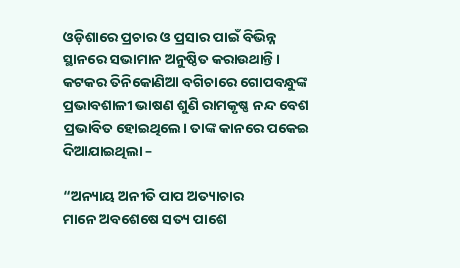ଓଡ଼ିଶାରେ ପ୍ରଚାର ଓ ପ୍ରସାର ପାଇଁ ବିଭିନ୍ନ ସ୍ଥାନରେ ସଭାମାନ ଅନୁଷ୍ଠିତ କରାଉଥାନ୍ତି । କଟକର ତିନିକୋଣିଆ ବଗିଚାରେ ଗୋପବନ୍ଧୁଙ୍କ ପ୍ରଭାବଶାଳୀ ଭାଷଣ ଶୁଣି ରାମକୃଷ୍ଣ ନନ୍ଦ ବେଶ ପ୍ରଭାବିତ ହୋଇଥିଲେ। ତାଙ୍କ କାନରେ ପକେଇ ଦିଆଯାଇଥିଲା –

“ଅନ୍ୟାୟ ଅନୀତି ପାପ ଅତ୍ୟାଚାର
ମାନେ ଅବଶେଷେ ସତ୍ୟ ପାଶେ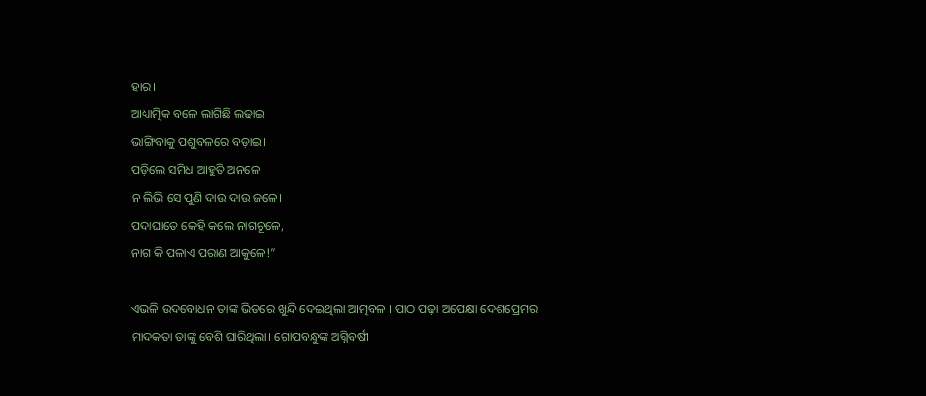ହାର।
ଆଧ୍ୟାତ୍ମିକ ବଳେ ଲାଗିଛି ଲଢାଇ
ଭାଙ୍ଗିବାକୁ ପଶୁବଳରେ ବଡ଼ାଇ।
ପଡ଼ିଲେ ସମିଧ ଆହୁତି ଅନଳେ
ନ ଲିଭି ସେ ପୁଣି ଦାଉ ଦାଉ ଜଳେ।
ପଦାଘାତେ କେହି କଲେ ନାଗଚୂଳେ,
ନାଗ କି ପଳାଏ ପରାଣ ଆକୁଳେ!”

ଏଭଳି ଉଦବୋଧନ ତାଙ୍କ ଭିତରେ ଖୁନ୍ଦି ଦେଇଥିଲା ଆତ୍ମବଳ । ପାଠ ପଢ଼ା ଅପେକ୍ଷା ଦେଶପ୍ରେମର ମାଦକତା ତାଙ୍କୁ ବେଶି ଘାରିଥିଲା। ଗୋପବନ୍ଧୁଙ୍କ ଅଗ୍ନିବର୍ଷୀ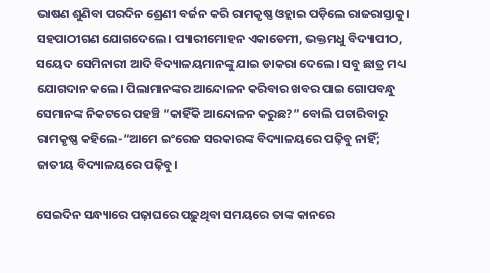ଭାଷଣ ଶୁଣିବା ପରଦିନ ଶ୍ରେଣୀ ବର୍ଜନ କରି ରାମକୃଷ୍ଣ ଓହ୍ଲାଇ ପଡ଼ିଲେ ରାଜରାସ୍ତାକୁ। ସହପାଠୀଗଣ ଯୋଗଦେଲେ। ପ୍ୟାରୀମୋହନ ଏକାଡେମୀ, ଭକ୍ତମଧୁ ବିଦ୍ୟାପୀଠ, ସୟେଦ ସେମିନାରୀ ଆଦି ବିଦ୍ୟାଳୟମାନଙ୍କୁ ଯାଇ ଡାକରା ଦେଲେ। ସବୁ ଛାତ୍ର ମଧ୍ୟ ଯୋଗଦାନ କଲେ। ପିଲାମାନଙ୍କର ଆନ୍ଦୋଳନ କରିବାର ଖବର ପାଇ ଗୋପବନ୍ଧୁ ସେମାନଙ୍କ ନିକଟରେ ପହଞ୍ଚି “କାହିଁକି ଆନ୍ଦୋଳନ କରୁଛ?” ବୋଲି ପଚାରିବାରୁ ରାମକୃଷ୍ଣ କହିଲେ-“ଆମେ ଇଂରେଜ ସରକାରଙ୍କ ବିଦ୍ୟାଳୟରେ ପଢ଼ିବୁ ନାହିଁ; ଜାତୀୟ ବିଦ୍ୟାଳୟରେ ପଢ଼ିବୁ।

ସେଇଦିନ ସନ୍ଧ୍ୟାରେ ପଢ଼ାଘରେ ପଢ଼ୁଥିବା ସମୟରେ ତାଙ୍କ କାନରେ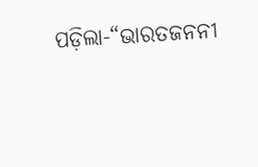ପଡ଼ିଲା-“ଭାରତଜନନୀ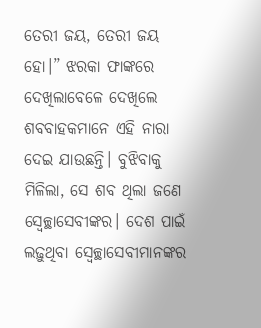ତେରୀ ଜୟ, ତେରୀ ଜୟ ହୋ।” ଝରକା ଫାଙ୍କରେ ଦେଖିଲାବେଳେ ଦେଖିଲେ ଶବବାହକମାନେ ଏହି ନାରା ଦେଇ ଯାଉଛନ୍ତି। ବୁଝିବାକୁ ମିଳିଲା, ସେ ଶବ ଥିଲା ଜଣେ ସ୍ୱେଚ୍ଛାସେବୀଙ୍କର। ଦେଶ ପାଇଁ ଲଢ଼ୁଥିବା ସ୍ୱେଚ୍ଛାସେବୀମାନଙ୍କର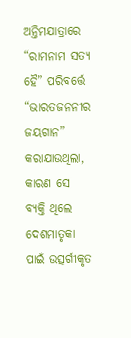ଅନ୍ତିମଯାତ୍ରାରେ “ରାମନାମ ସତ୍ୟ ହୈ” ପରିବର୍ତ୍ତେ “ଭାରତଜନନୀର ଜୟଗାନ” କରାଯାଉଥିଲା, କାରଣ ସେ ବ୍ୟକ୍ତି ଥିଲେ ଦେଶମାତୃକା ପାଇଁ ଉତ୍ସର୍ଗୀକୃତ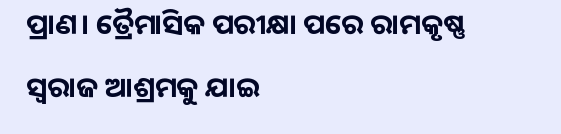ପ୍ରାଣ। ତ୍ରୈମାସିକ ପରୀକ୍ଷା ପରେ ରାମକୃଷ୍ଣ ସ୍ୱରାଜ ଆଶ୍ରମକୁ ଯାଇ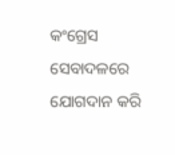କଂଗ୍ରେସ ସେବାଦଳରେ ଯୋଗଦାନ କରି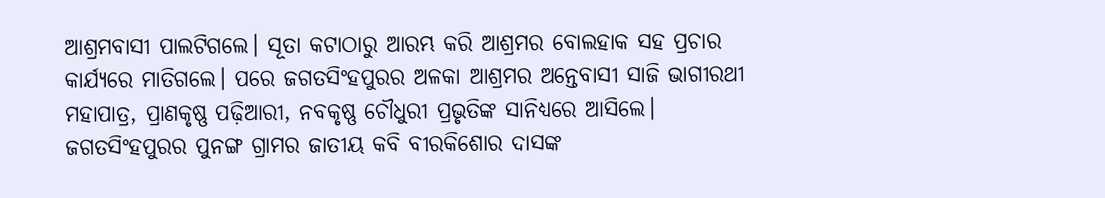ଆଶ୍ରମବାସୀ ପାଲଟିଗଲେ। ସୂତା କଟାଠାରୁ ଆରମ୍ଭ କରି ଆଶ୍ରମର ବୋଲହାକ ସହ ପ୍ରଚାର କାର୍ଯ୍ୟରେ ମାତିଗଲେ। ପରେ ଜଗତସିଂହପୁରର ଅଳକା ଆଶ୍ରମର ଅନ୍ତେବାସୀ ସାଜି ଭାଗୀରଥୀ ମହାପାତ୍ର, ପ୍ରାଣକୃଷ୍ଣ ପଢ଼ିଆରୀ, ନବକୃଷ୍ଣ ଚୌଧୁରୀ ପ୍ରଭୃତିଙ୍କ ସାନିଧ୍ୟରେ ଆସିଲେ। ଜଗତସିଂହପୁରର ପୁନଙ୍ଗ ଗ୍ରାମର ଜାତୀୟ କବି ବୀରକିଶୋର ଦାସଙ୍କ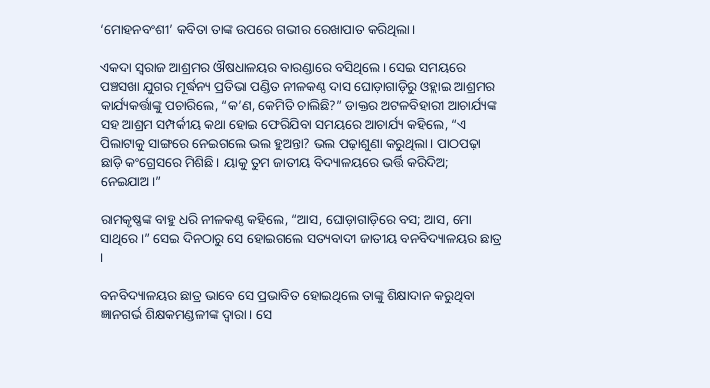‘ମୋହନବଂଶୀ’ କବିତା ତାଙ୍କ ଉପରେ ଗଭୀର ରେଖାପାତ କରିଥିଲା।

ଏକଦା ସ୍ୱରାଜ ଆଶ୍ରମର ଔଷଧାଳୟର ବାରଣ୍ଡାରେ ବସିଥିଲେ। ସେଇ ସମୟରେ ପଞ୍ଚସଖା ଯୁଗର ମୂର୍ଦ୍ଧନ୍ୟ ପ୍ରତିଭା ପଣ୍ଡିତ ନୀଳକଣ୍ଠ ଦାସ ଘୋଡ଼ାଗାଡ଼ିରୁ ଓହ୍ଲାଇ ଆଶ୍ରମର କାର୍ଯ୍ୟକର୍ତ୍ତାଙ୍କୁ ପଚାରିଲେ, “କ’ଣ, କେମିତି ଚାଲିଛି?” ଡାକ୍ତର ଅଟଳବିହାରୀ ଆଚାର୍ଯ୍ୟଙ୍କ ସହ ଆଶ୍ରମ ସମ୍ପର୍କୀୟ କଥା ହୋଇ ଫେରିଯିବା ସମୟରେ ଆଚାର୍ଯ୍ୟ କହିଲେ, “ଏ ପିଲାଟାକୁ ସାଙ୍ଗରେ ନେଇଗଲେ ଭଲ ହୁଅନ୍ତା? ଭଲ ପଢ଼ାଶୁଣା କରୁଥିଲା। ପାଠପଢ଼ା ଛାଡ଼ି କଂଗ୍ରେସରେ ମିଶିଛି। ୟାକୁ ତୁମ ଜାତୀୟ ବିଦ୍ୟାଳୟରେ ଭର୍ତ୍ତି କରିଦିଅ; ନେଇଯାଅ।”

ରାମକୃଷ୍ଣଙ୍କ ବାହୁ ଧରି ନୀଳକଣ୍ଠ କହିଲେ, “ଆସ, ଘୋଡ଼ାଗାଡ଼ିରେ ବସ; ଆସ, ମୋ ସାଥିରେ।” ସେଇ ଦିନଠାରୁ ସେ ହୋଇଗଲେ ସତ୍ୟବାଦୀ ଜାତୀୟ ବନବିଦ୍ୟାଳୟର ଛାତ୍ର ।

ବନବିଦ୍ୟାଳୟର ଛାତ୍ର ଭାବେ ସେ ପ୍ରଭାବିତ ହୋଇଥିଲେ ତାଙ୍କୁ ଶିକ୍ଷାଦାନ କରୁଥିବା ଜ୍ଞାନଗର୍ଭ ଶିକ୍ଷକମଣ୍ଡଳୀଙ୍କ ଦ୍ୱାରା। ସେ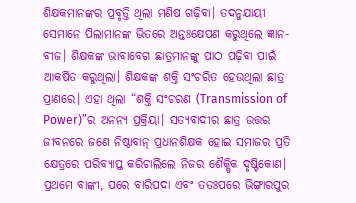ଶିକ୍ଷକମାନଙ୍କର ପ୍ରବୃତ୍ତି ଥିଲା ମଣିଷ ଗଢ଼ିବା। ତଦନୁଯାୟୀ ସେମାନେ ପିଲାମାନଙ୍କ ଭିତରେ ଅନ୍ତଃକ୍ଷେପଣ କରୁଥିଲେ ଜ୍ଞାନ-ବୀଜ। ଶିକ୍ଷକଙ୍କ ଭାବାବେଗ ଛାତ୍ରମାନଙ୍କୁ ପାଠ ପଢ଼ିବା ପାଇଁ ଆକର୍ଷିତ କରୁଥିଲା। ଶିକ୍ଷକଙ୍କ ଶକ୍ତି ସଂଚରିତ ହେଉଥିଲା ଛାତ୍ର ପ୍ରାଣରେ। ଏହା ଥିଲା “ଶକ୍ତି ସଂଚରଣ (Transmission of Power)”ର ଅନନ୍ୟ ପ୍ରକ୍ରିୟା। ସତ୍ୟବାଦୀର ଛାତ୍ର ଉତ୍ତର ଜୀବନରେ ଜଣେ ନିଷ୍ଠାବାନ୍ ପ୍ରଧାନଶିକ୍ଷକ ହୋଇ ସମାଜର ପ୍ରତି କ୍ଷେତ୍ରରେ ପରିବ୍ୟାପ୍ତ କରିଚାଲିଲେ ନିଜର ଶୈକ୍ଷିକ ଦୃଷ୍ଟିକୋଣ। ପ୍ରଥମେ ବାଙ୍କୀ, ପରେ ବାରିପଦା ଏବଂ ତତଃପରେ ଭିଙ୍ଗାରପୁର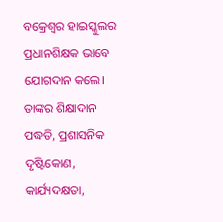ବକ୍ରେଶ୍ୱର ହାଇସ୍କୁଲର ପ୍ରଧାନଶିକ୍ଷକ ଭାବେ ଯୋଗଦାନ କଲେ। ତାଙ୍କର ଶିକ୍ଷାଦାନ ପଦ୍ଧତି, ପ୍ରଶାସନିକ ଦୃଷ୍ଟିକୋଣ, କାର୍ଯ୍ୟଦକ୍ଷତା,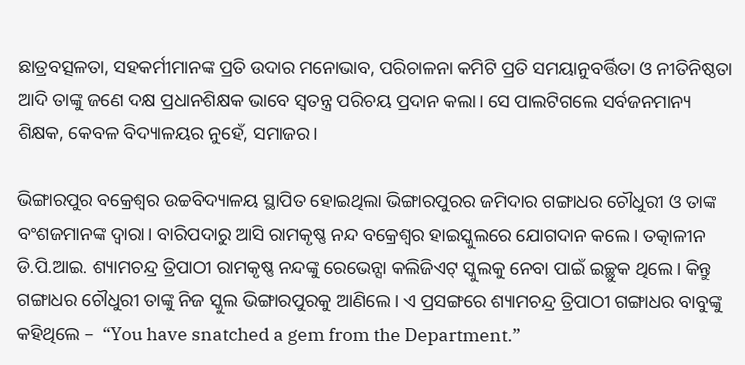ଛାତ୍ରବତ୍ସଳତା, ସହକର୍ମୀମାନଙ୍କ ପ୍ରତି ଉଦାର ମନୋଭାବ, ପରିଚାଳନା କମିଟି ପ୍ରତି ସମୟାନୁବର୍ତ୍ତିତା ଓ ନୀତିନିଷ୍ଠତା ଆଦି ତାଙ୍କୁ ଜଣେ ଦକ୍ଷ ପ୍ରଧାନଶିକ୍ଷକ ଭାବେ ସ୍ୱତନ୍ତ୍ର ପରିଚୟ ପ୍ରଦାନ କଲା। ସେ ପାଲଟିଗଲେ ସର୍ବଜନମାନ୍ୟ ଶିକ୍ଷକ, କେବଳ ବିଦ୍ୟାଳୟର ନୁହେଁ, ସମାଜର।

ଭିଙ୍ଗାରପୁର ବକ୍ରେଶ୍ୱର ଉଚ୍ଚବିଦ୍ୟାଳୟ ସ୍ଥାପିତ ହୋଇଥିଲା ଭିଙ୍ଗାରପୁରର ଜମିଦାର ଗଙ୍ଗାଧର ଚୌଧୁରୀ ଓ ତାଙ୍କ ବଂଶଜମାନଙ୍କ ଦ୍ୱାରା। ବାରିପଦାରୁ ଆସି ରାମକୃଷ୍ଣ ନନ୍ଦ ବକ୍ରେଶ୍ୱର ହାଇସ୍କୁଲରେ ଯୋଗଦାନ କଲେ। ତତ୍କାଳୀନ ଡି.ପି.ଆଇ. ଶ୍ୟାମଚନ୍ଦ୍ର ତ୍ରିପାଠୀ ରାମକୃଷ୍ଣ ନନ୍ଦଙ୍କୁ ରେଭେନ୍ସା କଲିଜିଏଟ୍ ସ୍କୁଲକୁ ନେବା ପାଇଁ ଇଚ୍ଛୁକ ଥିଲେ। କିନ୍ତୁ ଗଙ୍ଗାଧର ଚୌଧୁରୀ ତାଙ୍କୁ ନିଜ ସ୍କୁଲ ଭିଙ୍ଗାରପୁରକୁ ଆଣିଲେ। ଏ ପ୍ରସଙ୍ଗରେ ଶ୍ୟାମଚନ୍ଦ୍ର ତ୍ରିପାଠୀ ଗଙ୍ଗାଧର ବାବୁଙ୍କୁ କହିଥିଲେ –  “You have snatched a gem from the Department.”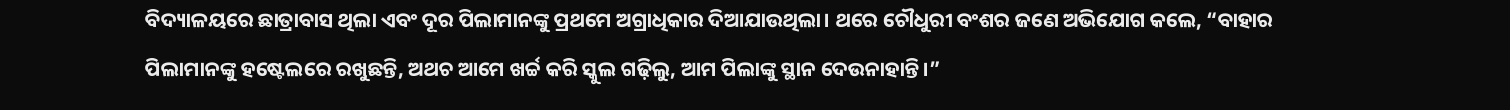ବିଦ୍ୟାଳୟରେ ଛାତ୍ରାବାସ ଥିଲା ଏବଂ ଦୂର ପିଲାମାନଙ୍କୁ ପ୍ରଥମେ ଅଗ୍ରାଧିକାର ଦିଆଯାଉଥିଲା। ଥରେ ଚୌଧୁରୀ ବଂଶର ଜଣେ ଅଭିଯୋଗ କଲେ, “ବାହାର ପିଲାମାନଙ୍କୁ ହଷ୍ଟେଲରେ ରଖୁଛନ୍ତି, ଅଥଚ ଆମେ ଖର୍ଚ୍ଚ କରି ସ୍କୁଲ ଗଢ଼ିଲୁ, ଆମ ପିଲାଙ୍କୁ ସ୍ଥାନ ଦେଉନାହାନ୍ତି।”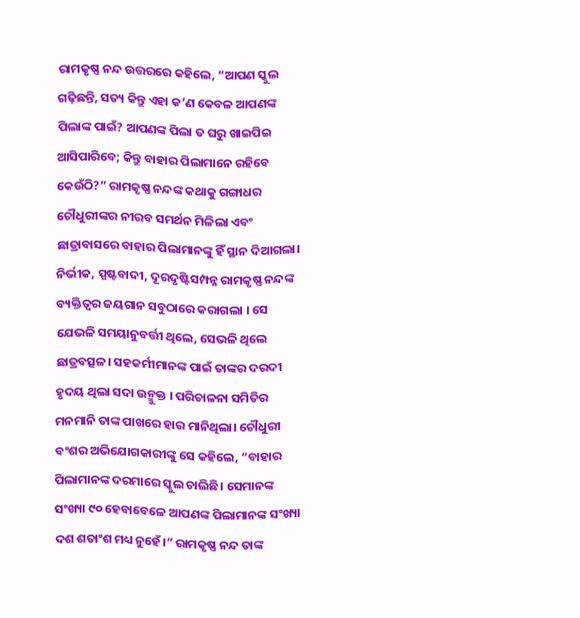ରାମକୃଷ୍ଣ ନନ୍ଦ ଉତ୍ତରରେ କହିଲେ, “ଆପଣ ସ୍କୁଲ ଗଢ଼ିଛନ୍ତି, ସତ୍ୟ କିନ୍ତୁ ଏହା କ’ଣ କେବଳ ଆପଣଙ୍କ ପିଲାଙ୍କ ପାଇଁ? ଆପଣଙ୍କ ପିଲା ତ ଘରୁ ଖାଇପିଇ ଆସିପାରିବେ; କିନ୍ତୁ ବାହାର ପିଲାମାନେ ରହିବେ କେଉଁଠି?” ରାମକୃଷ୍ଣ ନନ୍ଦଙ୍କ କଥାକୁ ଗଙ୍ଗାଧର ଚୌଧୁରୀଙ୍କର ନୀରବ ସମର୍ଥନ ମିଳିଲା ଏବଂ ଛାତ୍ରାବାସରେ ବାହାର ପିଲାମାନଙ୍କୁ ହିଁ ସ୍ଥାନ ଦିଆଗଲା। ନିର୍ଭୀକ, ସ୍ପଷ୍ଟବାଦୀ, ଦୂରଦୃଷ୍ଟିସମ୍ପନ୍ନ ରାମକୃଷ୍ଣ ନନ୍ଦଙ୍କ ବ୍ୟକ୍ତିତ୍ୱର ଜୟଗାନ ସବୁଠାରେ କରାଗଲା । ସେ ଯେଭଳି ସମୟାନୁବର୍ତ୍ତୀ ଥିଲେ, ସେଭଳି ଥିଲେ ଛାତ୍ରବତ୍ସଳ। ସହକର୍ମୀମାନଙ୍କ ପାଇଁ ତାଙ୍କର ଦରଦୀ ହୃଦୟ ଥିଲା ସଦା ଉନ୍ମୁକ୍ତ । ପରିଚାଳନା ସମିତିର ମନମାନି ତାଙ୍କ ପାଖରେ ହାର ମାନିଥିଲା। ଚୌଧୁରୀ ବଂଶର ଅଭିଯୋଗକାରୀଙ୍କୁ ସେ କହିଲେ, “ବାହାର ପିଲାମାନଙ୍କ ଦରମାରେ ସ୍କୁଲ ଚାଲିଛି। ସେମାନଙ୍କ ସଂଖ୍ୟା ୯୦ ହେବାବେଳେ ଆପଣଙ୍କ ପିଲାମାନଙ୍କ ସଂଖ୍ୟା ଦଶ ଶତାଂଶ ମଧ୍ୟ ନୁହେଁ।” ରାମକୃଷ୍ଣ ନନ୍ଦ ତାଙ୍କ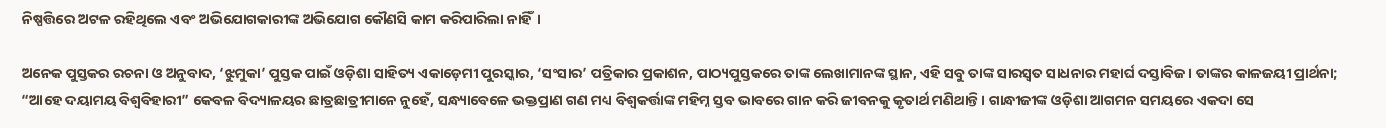ନିଷ୍ପତ୍ତିରେ ଅଟଳ ରହିଥିଲେ ଏବଂ ଅଭିଯୋଗକାରୀଙ୍କ ଅଭିଯୋଗ କୌଣସି କାମ କରିପାରିଲା ନାହିଁ।

ଅନେକ ପୁସ୍ତକର ରଚନା ଓ ଅନୁବାଦ, ‘ଝୁମୁକା’ ପୁସ୍ତକ ପାଇଁ ଓଡ଼ିଶା ସାହିତ୍ୟ ଏକାଡ଼େମୀ ପୁରସ୍କାର, ‘ସଂସାର’ ପତ୍ରିକାର ପ୍ରକାଶନ, ପାଠ୍ୟପୁସ୍ତକରେ ତାଙ୍କ ଲେଖାମାନଙ୍କ ସ୍ଥାନ, ଏହି ସବୁ ତାଙ୍କ ସାରସ୍ୱତ ସାଧନାର ମହାର୍ଘ ଦସ୍ତାବିଜ। ତାଙ୍କର କାଳଜୟୀ ପ୍ରାର୍ଥନା; “ଆହେ ଦୟାମୟ ବିଶ୍ୱବିହାରୀ” କେବଳ ବିଦ୍ୟାଳୟର ଛାତ୍ରଛାତ୍ରୀମାନେ ନୁହେଁ, ସନ୍ଧ୍ୟାବେଳେ ଭକ୍ତପ୍ରାଣ ଗଣ ମଧ୍ୟ ବିଶ୍ୱକର୍ତ୍ତାଙ୍କ ମହିମ୍ନ ସ୍ତବ ଭାବରେ ଗାନ କରି ଜୀବନକୁ କୃତାର୍ଥ ମଣିଥାନ୍ତି। ଗାନ୍ଧୀଜୀଙ୍କ ଓଡ଼ିଶା ଆଗମନ ସମୟରେ ଏକଦା ସେ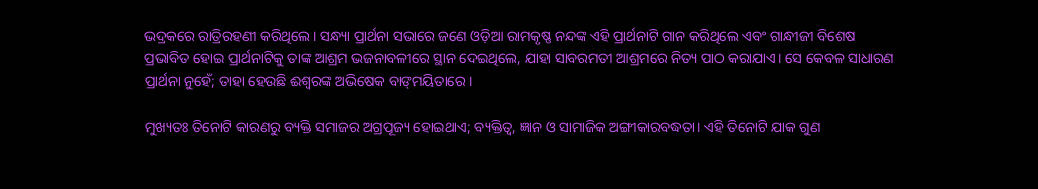ଭଦ୍ରକରେ ରାତ୍ରିରହଣୀ କରିଥିଲେ। ସନ୍ଧ୍ୟା ପ୍ରାର୍ଥନା ସଭାରେ ଜଣେ ଓଡ଼ିଆ ରାମକୃଷ୍ଣ ନନ୍ଦଙ୍କ ଏହି ପ୍ରାର୍ଥନାଟି ଗାନ କରିଥିଲେ ଏବଂ ଗାନ୍ଧୀଜୀ ବିଶେଷ ପ୍ରଭାବିତ ହୋଇ ପ୍ରାର୍ଥନାଟିକୁ ତାଙ୍କ ଆଶ୍ରମ ଭଜନାବଳୀରେ ସ୍ଥାନ ଦେଇଥିଲେ, ଯାହା ସାବରମତୀ ଆଶ୍ରମରେ ନିତ୍ୟ ପାଠ କରାଯାଏ। ସେ କେବଳ ସାଧାରଣ ପ୍ରାର୍ଥନା ନୁହେଁ; ତାହା ହେଉଛି ଈଶ୍ୱରଙ୍କ ଅଭିଷେକ ବାଙ୍‌ମୟିତାରେ ।

ମୁଖ୍ୟତଃ ତିନୋଟି କାରଣରୁ ବ୍ୟକ୍ତି ସମାଜର ଅଗ୍ରପୂଜ୍ୟ ହୋଇଥାଏ; ବ୍ୟକ୍ତିତ୍ୱ, ଜ୍ଞାନ ଓ ସାମାଜିକ ଅଙ୍ଗୀକାରବଦ୍ଧତା। ଏହି ତିନୋଟି ଯାକ ଗୁଣ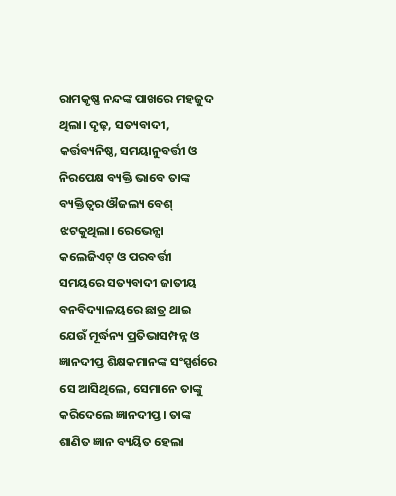ରାମକୃଷ୍ଣ ନନ୍ଦଙ୍କ ପାଖରେ ମହଜୁଦ ଥିଲା। ଦୃଢ଼, ସତ୍ୟବାଦୀ, କର୍ତ୍ତବ୍ୟନିଷ୍ଠ, ସମୟାନୁବର୍ତ୍ତୀ ଓ ନିରପେକ୍ଷ ବ୍ୟକ୍ତି ଭାବେ ତାଙ୍କ ବ୍ୟକ୍ତିତ୍ୱର ଔଜଲ୍ୟ ବେଶ୍ ଝଟକୁଥିଲା। ରେଭେନ୍ସା କଲେଜିଏଟ୍ ଓ ପରବର୍ତ୍ତୀ ସମୟରେ ସତ୍ୟବାଦୀ ଜାତୀୟ ବନବିଦ୍ୟାଳୟରେ ଛାତ୍ର ଥାଇ ଯେଉଁ ମୂର୍ଦ୍ଧନ୍ୟ ପ୍ରତିଭାସମ୍ପନ୍ନ ଓ ଜ୍ଞାନଦୀପ୍ତ ଶିକ୍ଷକମାନଙ୍କ ସଂସ୍ପର୍ଶରେ ସେ ଆସିଥିଲେ, ସେମାନେ ତାଙ୍କୁ କରିଦେଲେ ଜ୍ଞାନଦୀପ୍ତ। ତାଙ୍କ ଶାଣିତ ଜ୍ଞାନ ବ୍ୟୟିତ ହେଲା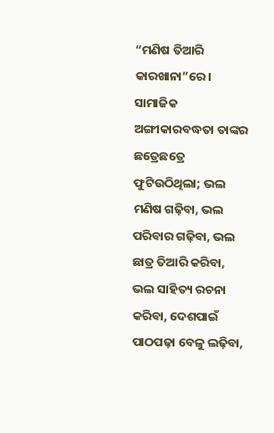“ମଣିଷ ତିଆରି କାରଖାନା”ରେ। ସାମାଜିକ ଅଙ୍ଗୀକାରବଦ୍ଧତା ତାଙ୍କର ଛତ୍ରେଛତ୍ରେ ଫୁଟିଉଠିଥିଲା; ଭଲ ମଣିଷ ଗଢ଼ିବା, ଭଲ ପରିବାର ଗଢ଼ିବା, ଭଲ ଛାତ୍ର ତିଆରି କରିବା, ଭଲ ସାହିତ୍ୟ ରଚନା କରିବା, ଦେଶପାଇଁ ପାଠପଢ଼ା ବେଳୁ ଲଢ଼ିବା,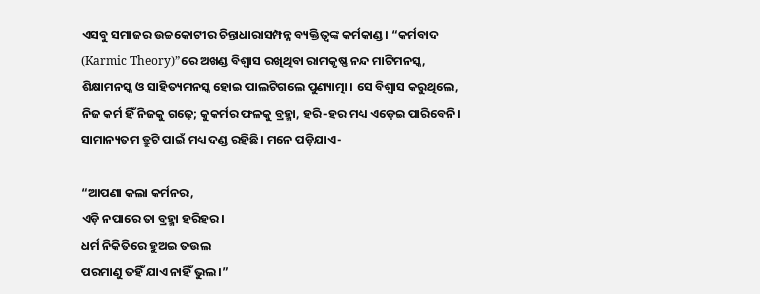ଏସବୁ ସମାଜର ଉଚ୍ଚକୋଟୀର ଚିନ୍ତାଧାରାସମ୍ପନ୍ନ ବ୍ୟକ୍ତିତ୍ୱଙ୍କ କର୍ମକାଣ୍ଡ। “କର୍ମବାଦ (Karmic Theory)”ରେ ଅଖଣ୍ଡ ବିଶ୍ୱାସ ରଖିଥିବା ରାମକୃଷ୍ଣ ନନ୍ଦ ମାଟିମନସ୍କ, ଶିକ୍ଷାମନସ୍କ ଓ ସାହିତ୍ୟମନସ୍କ ହୋଇ ପାଲଟିଗଲେ ପୁଣ୍ୟାତ୍ମା। ସେ ବିଶ୍ୱାସ କରୁଥିଲେ, ନିଜ କର୍ମ ହିଁ ନିଜକୁ ଗଢ଼େ; କୁକର୍ମର ଫଳକୁ ବ୍ରହ୍ମା, ହରି-ହର ମଧ୍ୟ ଏଡ଼େଇ ପାରିବେନି। ସାମାନ୍ୟତମ ତ୍ରୁଟି ପାଇଁ ମଧ୍ୟ ଦଣ୍ଡ ରହିଛି। ମନେ ପଡ଼ିଯାଏ-

“ଆପଣା କଲା କର୍ମନର,
ଏଡ଼ି ନପାରେ ତା ବ୍ରହ୍ମା ହରିହର।
ଧର୍ମ ନିକିତିରେ ହୁଅଇ ତଉଲ
ପରମାଣୁ ତହିଁ ଯାଏ ନାହିଁ ଭୁଲ।”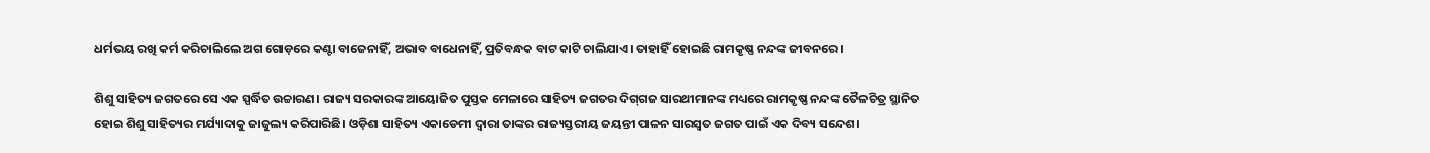ଧର୍ମଭୟ ରଖି କର୍ମ କରିଚାଲିଲେ ଅଗ ଗୋଡ଼ରେ କଣ୍ଟା ବାଜେନାହିଁ, ଅଭାବ ବାଧେନାହିଁ, ପ୍ରତିବନ୍ଧକ ବାଟ କାଟି ଚାଲିଯାଏ। ତାହାହିଁ ହୋଇଛି ରାମକୃଷ୍ଣ ନନ୍ଦଙ୍କ ଜୀବନରେ ।

ଶିଶୁ ସାହିତ୍ୟ ଜଗତରେ ସେ ଏକ ସ୍ପର୍ଦ୍ଧିତ ଉଚ୍ଚାରଣ। ରାଜ୍ୟ ସରକାରଙ୍କ ଆୟୋଜିତ ପୁସ୍ତକ ମେଳାରେ ସାହିତ୍ୟ ଜଗତର ଦିଗ୍‌ଗଜ ସାରଥୀମାନଙ୍କ ମଧ୍ୟରେ ରାମକୃଷ୍ଣ ନନ୍ଦଙ୍କ ତୈଳଚିତ୍ର ସ୍ଥାନିତ ହୋଇ ଶିଶୁ ସାହିତ୍ୟର ମର୍ଯ୍ୟାଦାକୁ ଜାଜୁଲ୍ୟ କରିପାରିଛି। ଓଡ଼ିଶା ସାହିତ୍ୟ ଏକାଡେମୀ ଦ୍ୱାରା ତାଙ୍କର ରାଜ୍ୟସ୍ତରୀୟ ଜୟନ୍ତୀ ପାଳନ ସାରସ୍ୱତ ଜଗତ ପାଇଁ ଏକ ଦିବ୍ୟ ସନ୍ଦେଶ।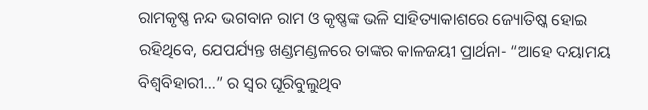ରାମକୃଷ୍ଣ ନନ୍ଦ ଭଗବାନ ରାମ ଓ କୃଷ୍ଣଙ୍କ ଭଳି ସାହିତ୍ୟାକାଶରେ ଜ୍ୟୋତିଷ୍କ ହୋଇ ରହିଥିବେ, ଯେପର୍ଯ୍ୟନ୍ତ ଖଣ୍ଡମଣ୍ଡଳରେ ତାଙ୍କର କାଳଜୟୀ ପ୍ରାର୍ଥନା- “ଆହେ ଦୟାମୟ ବିଶ୍ୱବିହାରୀ…” ର ସ୍ୱର ଘୂରିବୁଲୁଥିବ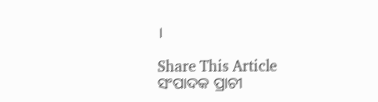।

Share This Article
ସଂପାଦକ ପ୍ରାଚୀ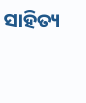ସାହିତ୍ୟ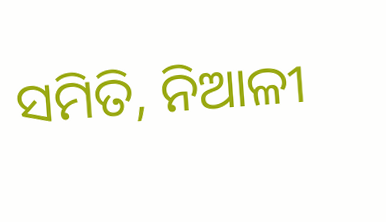ସମିତି, ନିଆଳୀ